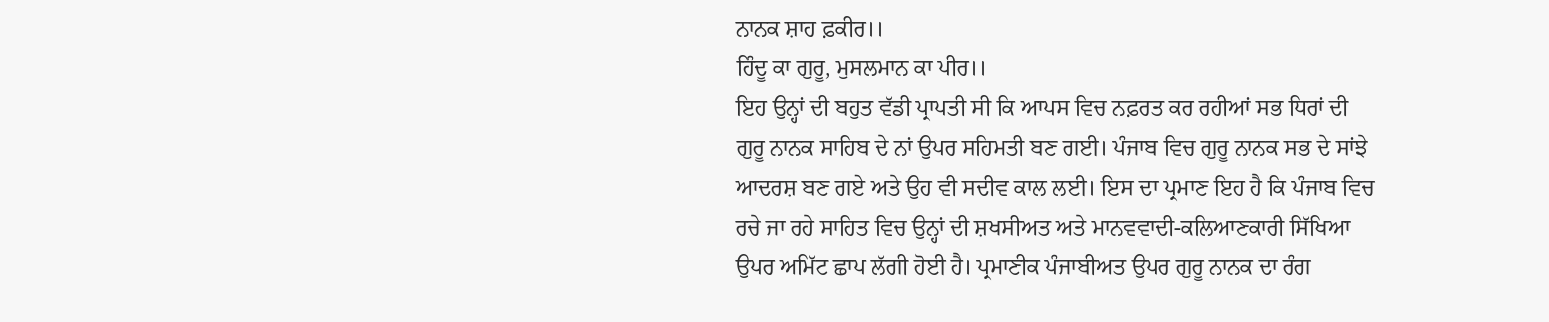ਨਾਨਕ ਸ਼ਾਹ ਫ਼ਕੀਰ।।
ਹਿੰਦੂ ਕਾ ਗੁਰੂ, ਮੁਸਲਮਾਨ ਕਾ ਪੀਰ।।
ਇਹ ਉਨ੍ਹਾਂ ਦੀ ਬਹੁਤ ਵੱਡੀ ਪ੍ਰਾਪਤੀ ਸੀ ਕਿ ਆਪਸ ਵਿਚ ਨਫ਼ਰਤ ਕਰ ਰਹੀਆਂ ਸਭ ਧਿਰਾਂ ਦੀ ਗੁਰੂ ਨਾਨਕ ਸਾਹਿਬ ਦੇ ਨਾਂ ਉਪਰ ਸਹਿਮਤੀ ਬਣ ਗਈ। ਪੰਜਾਬ ਵਿਚ ਗੁਰੂ ਨਾਨਕ ਸਭ ਦੇ ਸਾਂਝੇ ਆਦਰਸ਼ ਬਣ ਗਏ ਅਤੇ ਉਹ ਵੀ ਸਦੀਵ ਕਾਲ ਲਈ। ਇਸ ਦਾ ਪ੍ਰਮਾਣ ਇਹ ਹੈ ਕਿ ਪੰਜਾਬ ਵਿਚ ਰਚੇ ਜਾ ਰਹੇ ਸਾਹਿਤ ਵਿਚ ਉਨ੍ਹਾਂ ਦੀ ਸ਼ਖਸੀਅਤ ਅਤੇ ਮਾਨਵਵਾਦੀ-ਕਲਿਆਣਕਾਰੀ ਸਿੱਖਿਆ ਉਪਰ ਅਮਿੱਟ ਛਾਪ ਲੱਗੀ ਹੋਈ ਹੈ। ਪ੍ਰਮਾਣੀਕ ਪੰਜਾਬੀਅਤ ਉਪਰ ਗੁਰੂ ਨਾਨਕ ਦਾ ਰੰਗ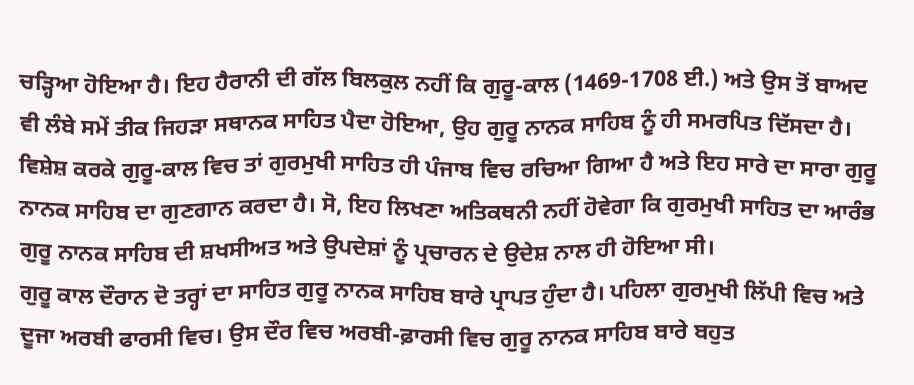ਚੜ੍ਹਿਆ ਹੋਇਆ ਹੈ। ਇਹ ਹੈਰਾਨੀ ਦੀ ਗੱਲ ਬਿਲਕੁਲ ਨਹੀਂ ਕਿ ਗੁਰੂ-ਕਾਲ (1469-1708 ਈ.) ਅਤੇ ਉਸ ਤੋਂ ਬਾਅਦ ਵੀ ਲੰਬੇ ਸਮੇਂ ਤੀਕ ਜਿਹੜਾ ਸਥਾਨਕ ਸਾਹਿਤ ਪੈਦਾ ਹੋਇਆ, ਉਹ ਗੁਰੂ ਨਾਨਕ ਸਾਹਿਬ ਨੂੰ ਹੀ ਸਮਰਪਿਤ ਦਿੱਸਦਾ ਹੈ। ਵਿਸ਼ੇਸ਼ ਕਰਕੇ ਗੁਰੂ-ਕਾਲ ਵਿਚ ਤਾਂ ਗੁਰਮੁਖੀ ਸਾਹਿਤ ਹੀ ਪੰਜਾਬ ਵਿਚ ਰਚਿਆ ਗਿਆ ਹੈ ਅਤੇ ਇਹ ਸਾਰੇ ਦਾ ਸਾਰਾ ਗੁਰੂ ਨਾਨਕ ਸਾਹਿਬ ਦਾ ਗੁਣਗਾਨ ਕਰਦਾ ਹੈ। ਸੋ, ਇਹ ਲਿਖਣਾ ਅਤਿਕਥਨੀ ਨਹੀਂ ਹੋਵੇਗਾ ਕਿ ਗੁਰਮੁਖੀ ਸਾਹਿਤ ਦਾ ਆਰੰਭ ਗੁਰੂ ਨਾਨਕ ਸਾਹਿਬ ਦੀ ਸ਼ਖਸੀਅਤ ਅਤੇ ਉਪਦੇਸ਼ਾਂ ਨੂੰ ਪ੍ਰਚਾਰਨ ਦੇ ਉਦੇਸ਼ ਨਾਲ ਹੀ ਹੋਇਆ ਸੀ।
ਗੁਰੂ ਕਾਲ ਦੌਰਾਨ ਦੋ ਤਰ੍ਹਾਂ ਦਾ ਸਾਹਿਤ ਗੁਰੂ ਨਾਨਕ ਸਾਹਿਬ ਬਾਰੇ ਪ੍ਰਾਪਤ ਹੁੰਦਾ ਹੈ। ਪਹਿਲਾ ਗੁਰਮੁਖੀ ਲਿੱਪੀ ਵਿਚ ਅਤੇ ਦੂਜਾ ਅਰਬੀ ਫਾਰਸੀ ਵਿਚ। ਉਸ ਦੌਰ ਵਿਚ ਅਰਬੀ-ਫ਼ਾਰਸੀ ਵਿਚ ਗੁਰੂ ਨਾਨਕ ਸਾਹਿਬ ਬਾਰੇ ਬਹੁਤ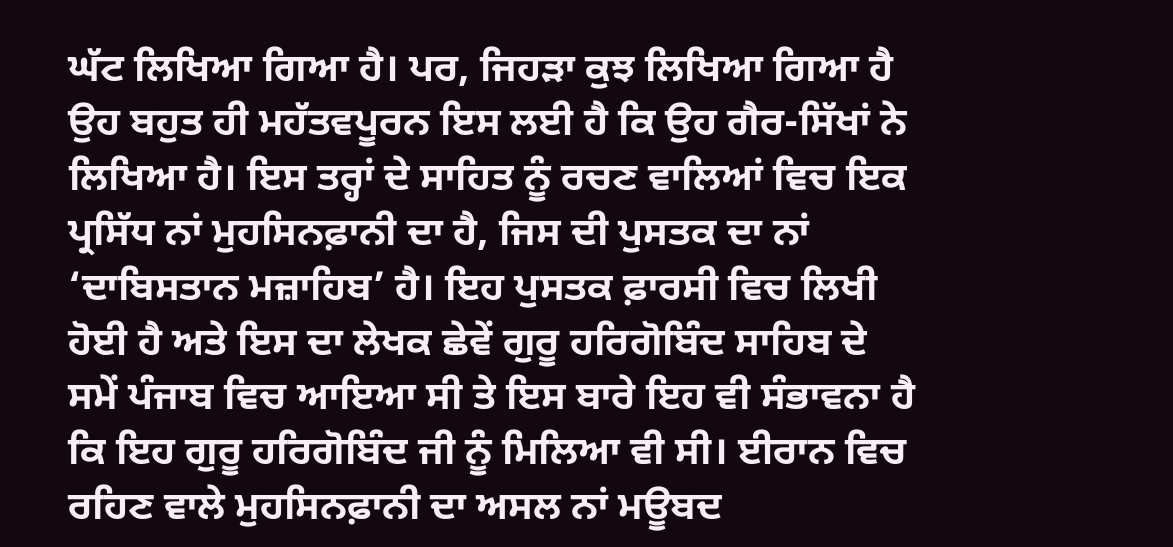ਘੱਟ ਲਿਖਿਆ ਗਿਆ ਹੈ। ਪਰ, ਜਿਹੜਾ ਕੁਝ ਲਿਖਿਆ ਗਿਆ ਹੈ ਉਹ ਬਹੁਤ ਹੀ ਮਹੱਤਵਪੂਰਨ ਇਸ ਲਈ ਹੈ ਕਿ ਉਹ ਗੈਰ-ਸਿੱਖਾਂ ਨੇ ਲਿਖਿਆ ਹੈ। ਇਸ ਤਰ੍ਹਾਂ ਦੇ ਸਾਹਿਤ ਨੂੰ ਰਚਣ ਵਾਲਿਆਂ ਵਿਚ ਇਕ ਪ੍ਰਸਿੱਧ ਨਾਂ ਮੁਹਸਿਨਫ਼ਾਨੀ ਦਾ ਹੈ, ਜਿਸ ਦੀ ਪੁਸਤਕ ਦਾ ਨਾਂ ‘ਦਾਬਿਸਤਾਨ ਮਜ਼ਾਹਿਬ’ ਹੈ। ਇਹ ਪੁਸਤਕ ਫ਼ਾਰਸੀ ਵਿਚ ਲਿਖੀ ਹੋਈ ਹੈ ਅਤੇ ਇਸ ਦਾ ਲੇਖਕ ਛੇਵੇਂ ਗੁਰੂ ਹਰਿਗੋਬਿੰਦ ਸਾਹਿਬ ਦੇ ਸਮੇਂ ਪੰਜਾਬ ਵਿਚ ਆਇਆ ਸੀ ਤੇ ਇਸ ਬਾਰੇ ਇਹ ਵੀ ਸੰਭਾਵਨਾ ਹੈ ਕਿ ਇਹ ਗੁਰੂ ਹਰਿਗੋਬਿੰਦ ਜੀ ਨੂੰ ਮਿਲਿਆ ਵੀ ਸੀ। ਈਰਾਨ ਵਿਚ ਰਹਿਣ ਵਾਲੇ ਮੁਹਸਿਨਫ਼ਾਨੀ ਦਾ ਅਸਲ ਨਾਂ ਮਊਬਦ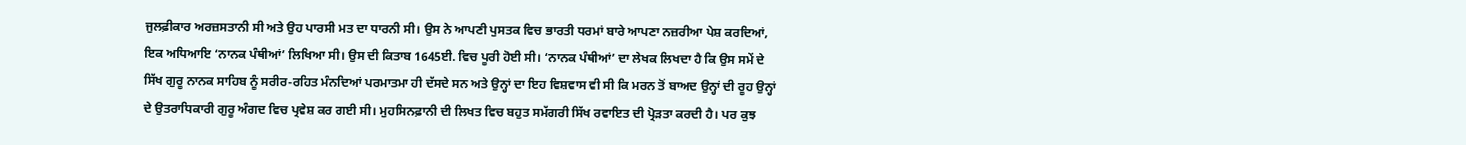ਜੁਲਫ਼ੀਕਾਰ ਅਰਜ਼ਸਤਾਨੀ ਸੀ ਅਤੇ ਉਹ ਪਾਰਸੀ ਮਤ ਦਾ ਧਾਰਨੀ ਸੀ। ਉਸ ਨੇ ਆਪਣੀ ਪੁਸਤਕ ਵਿਚ ਭਾਰਤੀ ਧਰਮਾਂ ਬਾਰੇ ਆਪਣਾ ਨਜ਼ਰੀਆ ਪੇਸ਼ ਕਰਦਿਆਂ, ਇਕ ਅਧਿਆਇ ‘ਨਾਨਕ ਪੰਥੀਆਂ’ ਲਿਖਿਆ ਸੀ। ਉਸ ਦੀ ਕਿਤਾਬ 1645ਈ. ਵਿਚ ਪੂਰੀ ਹੋਈ ਸੀ। ‘ਨਾਨਕ ਪੰਥੀਆਂ’ ਦਾ ਲੇਖਕ ਲਿਖਦਾ ਹੈ ਕਿ ਉਸ ਸਮੇਂ ਦੇ ਸਿੱਖ ਗੁਰੂ ਨਾਨਕ ਸਾਹਿਬ ਨੂੰ ਸਰੀਰ-ਰਹਿਤ ਮੰਨਦਿਆਂ ਪਰਮਾਤਮਾ ਹੀ ਦੱਸਦੇ ਸਨ ਅਤੇ ਉਨ੍ਹਾਂ ਦਾ ਇਹ ਵਿਸ਼ਵਾਸ ਵੀ ਸੀ ਕਿ ਮਰਨ ਤੋਂ ਬਾਅਦ ਉਨ੍ਹਾਂ ਦੀ ਰੂਹ ਉਨ੍ਹਾਂ ਦੇ ਉਤਰਾਧਿਕਾਰੀ ਗੁਰੂ ਅੰਗਦ ਵਿਚ ਪ੍ਰਵੇਸ਼ ਕਰ ਗਈ ਸੀ। ਮੁਹਸਿਨਫ਼ਾਨੀ ਦੀ ਲਿਖਤ ਵਿਚ ਬਹੁਤ ਸਮੱਗਰੀ ਸਿੱਖ ਰਵਾਇਤ ਦੀ ਪ੍ਰੋੜਤਾ ਕਰਦੀ ਹੈ। ਪਰ ਕੁਝ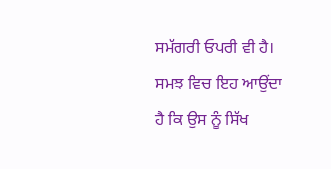ਸਮੱਗਰੀ ਓਪਰੀ ਵੀ ਹੈ। ਸਮਝ ਵਿਚ ਇਹ ਆਉਂਦਾ ਹੈ ਕਿ ਉਸ ਨੂੰ ਸਿੱਖ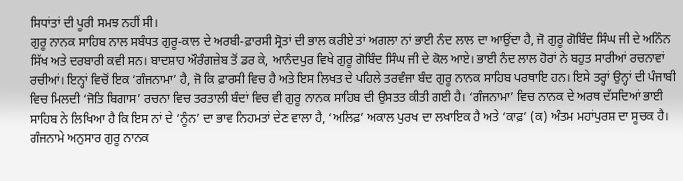ਸਿਧਾਂਤਾਂ ਦੀ ਪੂਰੀ ਸਮਝ ਨਹੀਂ ਸੀ।
ਗੁਰੂ ਨਾਨਕ ਸਾਹਿਬ ਨਾਲ ਸਬੰਧਤ ਗੁਰੂ-ਕਾਲ ਦੇ ਅਰਬੀ-ਫ਼ਾਰਸੀ ਸ੍ਰੋਤਾਂ ਦੀ ਭਾਲ ਕਰੀਏ ਤਾਂ ਅਗਲਾ ਨਾਂ ਭਾਈ ਨੰਦ ਲਾਲ ਦਾ ਆਉਂਦਾ ਹੈ, ਜੋ ਗੁਰੂ ਗੋਬਿੰਦ ਸਿੰਘ ਜੀ ਦੇ ਅਨਿੰਨ ਸਿੱਖ ਅਤੇ ਦਰਬਾਰੀ ਕਵੀ ਸਨ। ਬਾਦਸ਼ਾਹ ਔਰੰਗਜ਼ੇਬ ਤੋਂ ਡਰ ਕੇ, ਆਨੰਦਪੁਰ ਵਿਖੇ ਗੁਰੂ ਗੋਬਿੰਦ ਸਿੰਘ ਜੀ ਦੇ ਕੋਲ ਆਏ। ਭਾਈ ਨੰਦ ਲਾਲ ਹੋਰਾਂ ਨੇ ਬਹੁਤ ਸਾਰੀਆਂ ਰਚਨਾਵਾਂ ਰਚੀਆਂ। ਇਨ੍ਹਾਂ ਵਿਚੋਂ ਇਕ ‘ਗੰਜਨਾਮਾ’ ਹੈ, ਜੋ ਕਿ ਫ਼ਾਰਸੀ ਵਿਚ ਹੈ ਅਤੇ ਇਸ ਲਿਖਤ ਦੇ ਪਹਿਲੇ ਤਰਵੰਜਾ ਬੰਦ ਗੁਰੂ ਨਾਨਕ ਸਾਹਿਬ ਪਰਥਾਇ ਹਨ। ਇਸੇ ਤਰ੍ਹਾਂ ਉਨ੍ਹਾਂ ਦੀ ਪੰਜਾਬੀ ਵਿਚ ਮਿਲਦੀ ‘ਜੋਤਿ ਬਿਗਾਸ’ ਰਚਨਾ ਵਿਚ ਤਰਤਾਲੀ ਬੰਦਾਂ ਵਿਚ ਵੀ ਗੁਰੂ ਨਾਨਕ ਸਾਹਿਬ ਦੀ ਉਸਤਤ ਕੀਤੀ ਗਈ ਹੈ। ‘ਗੰਜਨਾਮਾ’ ਵਿਚ ਨਾਨਕ ਦੇ ਅਰਥ ਦੱਸਦਿਆਂ ਭਾਈ ਸਾਹਿਬ ਨੇ ਲਿਖਿਆ ਹੈ ਕਿ ਇਸ ਨਾਂ ਦੇ ‘ਨੂੰਨ’ ਦਾ ਭਾਵ ਨਿਹਮਤਾਂ ਦੇਣ ਵਾਲਾ ਹੈ, ‘ਅਲਿਫ਼’ ਅਕਾਲ ਪੁਰਖ ਦਾ ਲਖਾਇਕ ਹੈ ਅਤੇ ‘ਕਾਫ਼’ (ਕ) ਅੰਤਮ ਮਹਾਂਪੁਰਸ਼ ਦਾ ਸੂਚਕ ਹੈ। ਗੰਜਨਾਮੇ ਅਨੁਸਾਰ ਗੁਰੂ ਨਾਨਕ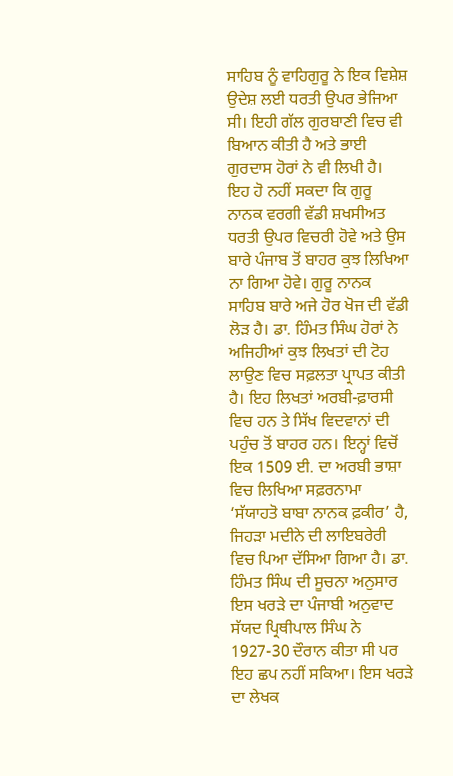ਸਾਹਿਬ ਨੂੰ ਵਾਹਿਗੁਰੂ ਨੇ ਇਕ ਵਿਸ਼ੇਸ਼ ਉਦੇਸ਼ ਲਈ ਧਰਤੀ ਉਪਰ ਭੇਜਿਆ ਸੀ। ਇਹੀ ਗੱਲ ਗੁਰਬਾਣੀ ਵਿਚ ਵੀ ਬਿਆਨ ਕੀਤੀ ਹੈ ਅਤੇ ਭਾਈ ਗੁਰਦਾਸ ਹੋਰਾਂ ਨੇ ਵੀ ਲਿਖੀ ਹੈ।
ਇਹ ਹੋ ਨਹੀਂ ਸਕਦਾ ਕਿ ਗੁਰੂ ਨਾਨਕ ਵਰਗੀ ਵੱਡੀ ਸ਼ਖਸੀਅਤ ਧਰਤੀ ਉਪਰ ਵਿਚਰੀ ਹੋਵੇ ਅਤੇ ਉਸ ਬਾਰੇ ਪੰਜਾਬ ਤੋਂ ਬਾਹਰ ਕੁਝ ਲਿਖਿਆ ਨਾ ਗਿਆ ਹੋਵੇ। ਗੁਰੂ ਨਾਨਕ ਸਾਹਿਬ ਬਾਰੇ ਅਜੇ ਹੋਰ ਖੋਜ ਦੀ ਵੱਡੀ ਲੋੜ ਹੈ। ਡਾ. ਹਿੰਮਤ ਸਿੰਘ ਹੋਰਾਂ ਨੇ ਅਜਿਹੀਆਂ ਕੁਝ ਲਿਖਤਾਂ ਦੀ ਟੋਹ ਲਾਉਣ ਵਿਚ ਸਫ਼ਲਤਾ ਪ੍ਰਾਪਤ ਕੀਤੀ ਹੈ। ਇਹ ਲਿਖਤਾਂ ਅਰਬੀ-ਫ਼ਾਰਸੀ ਵਿਚ ਹਨ ਤੇ ਸਿੱਖ ਵਿਦਵਾਨਾਂ ਦੀ ਪਹੁੰਚ ਤੋਂ ਬਾਹਰ ਹਨ। ਇਨ੍ਹਾਂ ਵਿਚੋਂ ਇਕ 1509 ਈ. ਦਾ ਅਰਬੀ ਭਾਸ਼ਾ ਵਿਚ ਲਿਖਿਆ ਸਫ਼ਰਨਾਮਾ ‘ਸੱਯਾਹਤੋ ਬਾਬਾ ਨਾਨਕ ਫ਼ਕੀਰ’ ਹੈ, ਜਿਹੜਾ ਮਦੀਨੇ ਦੀ ਲਾਇਬਰੇਰੀ ਵਿਚ ਪਿਆ ਦੱਸਿਆ ਗਿਆ ਹੈ। ਡਾ. ਹਿੰਮਤ ਸਿੰਘ ਦੀ ਸੂਚਨਾ ਅਨੁਸਾਰ ਇਸ ਖਰੜੇ ਦਾ ਪੰਜਾਬੀ ਅਨੁਵਾਦ ਸੱਯਦ ਪ੍ਰਿਥੀਪਾਲ ਸਿੰਘ ਨੇ 1927-30 ਦੌਰਾਨ ਕੀਤਾ ਸੀ ਪਰ ਇਹ ਛਪ ਨਹੀਂ ਸਕਿਆ। ਇਸ ਖਰੜੇ ਦਾ ਲੇਖਕ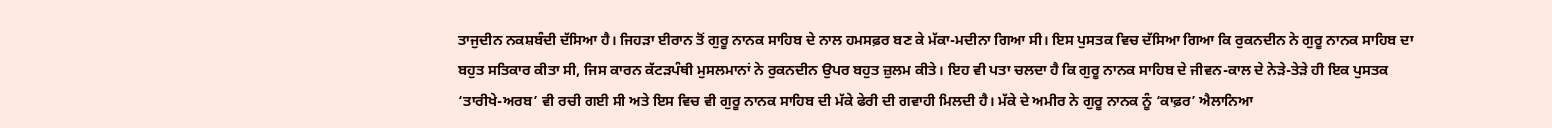ਤਾਜੁਦੀਨ ਨਕਸ਼ਬੰਦੀ ਦੱਸਿਆ ਹੈ। ਜਿਹੜਾ ਈਰਾਨ ਤੋਂ ਗੁਰੂ ਨਾਨਕ ਸਾਹਿਬ ਦੇ ਨਾਲ ਹਮਸਫ਼ਰ ਬਣ ਕੇ ਮੱਕਾ-ਮਦੀਨਾ ਗਿਆ ਸੀ। ਇਸ ਪੁਸਤਕ ਵਿਚ ਦੱਸਿਆ ਗਿਆ ਕਿ ਰੁਕਨਦੀਨ ਨੇ ਗੁਰੂ ਨਾਨਕ ਸਾਹਿਬ ਦਾ ਬਹੁਤ ਸਤਿਕਾਰ ਕੀਤਾ ਸੀ, ਜਿਸ ਕਾਰਨ ਕੱਟੜਪੰਥੀ ਮੁਸਲਮਾਨਾਂ ਨੇ ਰੁਕਨਦੀਨ ਉਪਰ ਬਹੁਤ ਜ਼ੁਲਮ ਕੀਤੇ। ਇਹ ਵੀ ਪਤਾ ਚਲਦਾ ਹੈ ਕਿ ਗੁਰੂ ਨਾਨਕ ਸਾਹਿਬ ਦੇ ਜੀਵਨ-ਕਾਲ ਦੇ ਨੇੜੇ-ਤੇੜੇ ਹੀ ਇਕ ਪੁਸਤਕ ‘ਤਾਰੀਖੇ-ਅਰਬ’ ਵੀ ਰਚੀ ਗਈ ਸੀ ਅਤੇ ਇਸ ਵਿਚ ਵੀ ਗੁਰੂ ਨਾਨਕ ਸਾਹਿਬ ਦੀ ਮੱਕੇ ਫੇਰੀ ਦੀ ਗਵਾਹੀ ਮਿਲਦੀ ਹੈ। ਮੱਕੇ ਦੇ ਅਮੀਰ ਨੇ ਗੁਰੂ ਨਾਨਕ ਨੂੰ ‘ਕਾਫ਼ਰ’ ਐਲਾਨਿਆ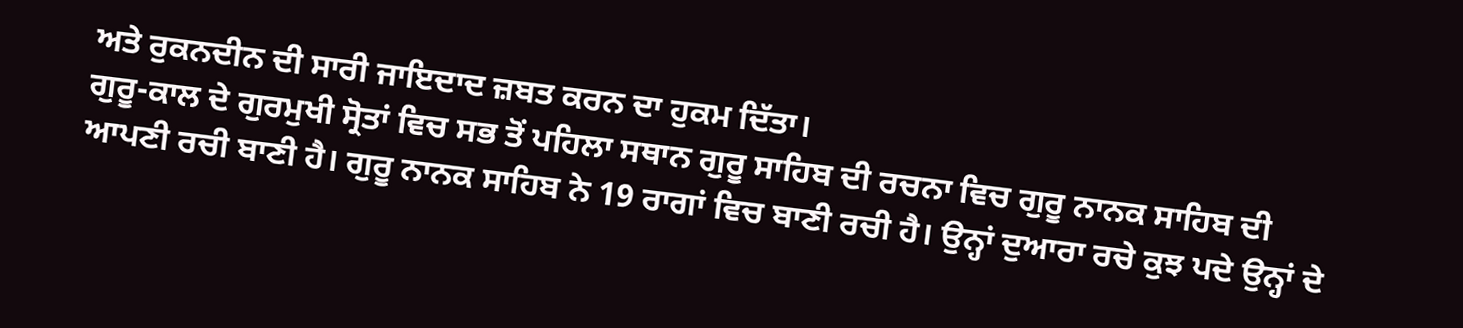ਅਤੇ ਰੁਕਨਦੀਨ ਦੀ ਸਾਰੀ ਜਾਇਦਾਦ ਜ਼ਬਤ ਕਰਨ ਦਾ ਹੁਕਮ ਦਿੱਤਾ।
ਗੁਰੂ-ਕਾਲ ਦੇ ਗੁਰਮੁਖੀ ਸ੍ਰੋਤਾਂ ਵਿਚ ਸਭ ਤੋਂ ਪਹਿਲਾ ਸਥਾਨ ਗੁਰੂ ਸਾਹਿਬ ਦੀ ਰਚਨਾ ਵਿਚ ਗੁਰੂ ਨਾਨਕ ਸਾਹਿਬ ਦੀ ਆਪਣੀ ਰਚੀ ਬਾਣੀ ਹੈ। ਗੁਰੂ ਨਾਨਕ ਸਾਹਿਬ ਨੇ 19 ਰਾਗਾਂ ਵਿਚ ਬਾਣੀ ਰਚੀ ਹੈ। ਉਨ੍ਹਾਂ ਦੁਆਰਾ ਰਚੇ ਕੁਝ ਪਦੇ ਉਨ੍ਹਾਂ ਦੇ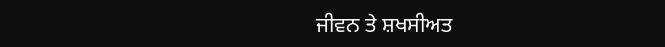ਜੀਵਨ ਤੇ ਸ਼ਖਸੀਅਤ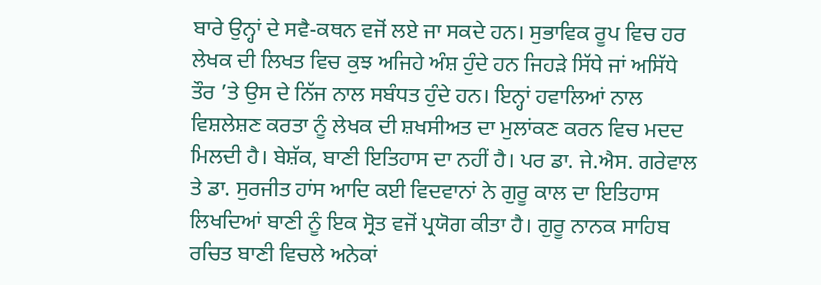ਬਾਰੇ ਉਨ੍ਹਾਂ ਦੇ ਸਵੈ-ਕਥਨ ਵਜੋਂ ਲਏ ਜਾ ਸਕਦੇ ਹਨ। ਸੁਭਾਵਿਕ ਰੂਪ ਵਿਚ ਹਰ ਲੇਖਕ ਦੀ ਲਿਖਤ ਵਿਚ ਕੁਝ ਅਜਿਹੇ ਅੰਸ਼ ਹੁੰਦੇ ਹਨ ਜਿਹੜੇ ਸਿੱਧੇ ਜਾਂ ਅਸਿੱਧੇ ਤੌਰ ’ਤੇ ਉਸ ਦੇ ਨਿੱਜ ਨਾਲ ਸਬੰਧਤ ਹੁੰਦੇ ਹਨ। ਇਨ੍ਹਾਂ ਹਵਾਲਿਆਂ ਨਾਲ ਵਿਸ਼ਲੇਸ਼ਣ ਕਰਤਾ ਨੂੰ ਲੇਖਕ ਦੀ ਸ਼ਖਸੀਅਤ ਦਾ ਮੁਲਾਂਕਣ ਕਰਨ ਵਿਚ ਮਦਦ ਮਿਲਦੀ ਹੈ। ਬੇਸ਼ੱਕ, ਬਾਣੀ ਇਤਿਹਾਸ ਦਾ ਨਹੀਂ ਹੈ। ਪਰ ਡਾ. ਜੇ.ਐਸ. ਗਰੇਵਾਲ ਤੇ ਡਾ. ਸੁਰਜੀਤ ਹਾਂਸ ਆਦਿ ਕਈ ਵਿਦਵਾਨਾਂ ਨੇ ਗੁਰੂ ਕਾਲ ਦਾ ਇਤਿਹਾਸ ਲਿਖਦਿਆਂ ਬਾਣੀ ਨੂੰ ਇਕ ਸ੍ਰੋਤ ਵਜੋਂ ਪ੍ਰਯੋਗ ਕੀਤਾ ਹੈ। ਗੁਰੂ ਨਾਨਕ ਸਾਹਿਬ ਰਚਿਤ ਬਾਣੀ ਵਿਚਲੇ ਅਨੇਕਾਂ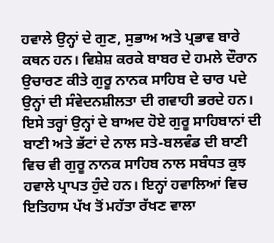ਹਵਾਲੇ ਉਨ੍ਹਾਂ ਦੇ ਗੁਣ, ਸੁਭਾਅ ਅਤੇ ਪ੍ਰਭਾਵ ਬਾਰੇ ਕਥਨ ਹਨ। ਵਿਸ਼ੇਸ਼ ਕਰਕੇ ਬਾਬਰ ਦੇ ਹਮਲੇ ਦੌਰਾਨ ਉਚਾਰਣ ਕੀਤੇ ਗੁਰੂ ਨਾਨਕ ਸਾਹਿਬ ਦੇ ਚਾਰ ਪਦੇ ਉਨ੍ਹਾਂ ਦੀ ਸੰਵੇਦਨਸ਼ੀਲਤਾ ਦੀ ਗਵਾਹੀ ਭਰਦੇ ਹਨ। ਇਸੇ ਤਰ੍ਹਾਂ ਉਨ੍ਹਾਂ ਦੇ ਬਾਅਦ ਹੋਏ ਗੁਰੂ ਸਾਹਿਬਾਨਾਂ ਦੀ ਬਾਣੀ ਅਤੇ ਭੱਟਾਂ ਦੇ ਨਾਲ ਸਤੇ-ਬਲਵੰਡ ਦੀ ਬਾਣੀ ਵਿਚ ਵੀ ਗੁਰੂ ਨਾਨਕ ਸਾਹਿਬ ਨਾਲ ਸਬੰਧਤ ਕੁਝ ਹਵਾਲੇ ਪ੍ਰਾਪਤ ਹੁੰਦੇ ਹਨ। ਇਨ੍ਹਾਂ ਹਵਾਲਿਆਂ ਵਿਚ ਇਤਿਹਾਸ ਪੱਖ ਤੋਂ ਮਹੱਤਾ ਰੱਖਣ ਵਾਲਾ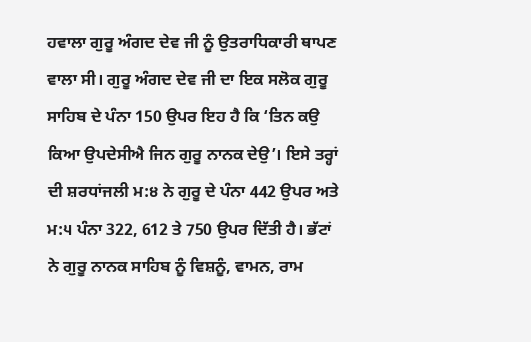ਹਵਾਲਾ ਗੁਰੂ ਅੰਗਦ ਦੇਵ ਜੀ ਨੂੰ ਉਤਰਾਧਿਕਾਰੀ ਥਾਪਣ ਵਾਲਾ ਸੀ। ਗੁਰੂ ਅੰਗਦ ਦੇਵ ਜੀ ਦਾ ਇਕ ਸਲੋਕ ਗੁਰੂ ਸਾਹਿਬ ਦੇ ਪੰਨਾ 150 ਉਪਰ ਇਹ ਹੈ ਕਿ ‘ਤਿਨ ਕਉ ਕਿਆ ਉਪਦੇਸੀਐ ਜਿਨ ਗੁਰੂ ਨਾਨਕ ਦੇਉ’। ਇਸੇ ਤਰ੍ਹਾਂ ਦੀ ਸ਼ਰਧਾਂਜਲੀ ਮ:੪ ਨੇ ਗੁਰੂ ਦੇ ਪੰਨਾ 442 ਉਪਰ ਅਤੇ ਮ:੫ ਪੰਨਾ 322, 612 ਤੇ 750 ਉਪਰ ਦਿੱਤੀ ਹੈ। ਭੱਟਾਂ ਨੇ ਗੁਰੂ ਨਾਨਕ ਸਾਹਿਬ ਨੂੰ ਵਿਸ਼ਨੂੰ, ਵਾਮਨ, ਰਾਮ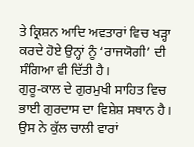ਤੇ ਕ੍ਰਿਸ਼ਨ ਆਦਿ ਅਵਤਾਰਾਂ ਵਿਚ ਖੜ੍ਹਾ ਕਰਦੇ ਹੋਏ ਉਨ੍ਹਾਂ ਨੂੰ ‘ਰਾਜਯੋਗੀ’ ਦੀ ਸੰਗਿਆ ਵੀ ਦਿੱਤੀ ਹੈ।
ਗੁਰੂ-ਕਾਲ ਦੇ ਗੁਰਮੁਖੀ ਸਾਹਿਤ ਵਿਚ ਭਾਈ ਗੁਰਦਾਸ ਦਾ ਵਿਸ਼ੇਸ਼ ਸਥਾਨ ਹੈ। ਉਸ ਨੇ ਕੁੱਲ ਚਾਲੀ ਵਾਰਾਂ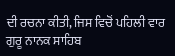ਦੀ ਰਚਨਾ ਕੀਤੀ, ਜਿਸ ਵਿਚੋਂ ਪਹਿਲੀ ਵਾਰ ਗੁਰੂ ਨਾਨਕ ਸਾਹਿਬ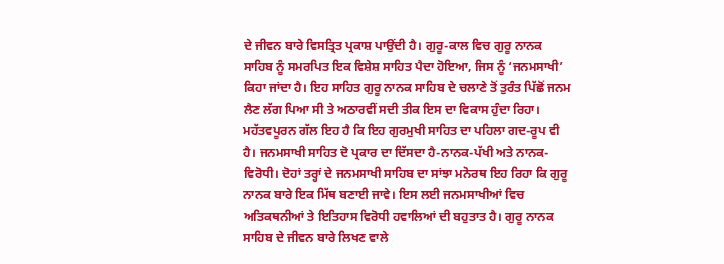ਦੇ ਜੀਵਨ ਬਾਰੇ ਵਿਸਤ੍ਰਿਤ ਪ੍ਰਕਾਸ਼ ਪਾਉਂਦੀ ਹੈ। ਗੁਰੂ-ਕਾਲ ਵਿਚ ਗੁਰੂ ਨਾਨਕ ਸਾਹਿਬ ਨੂੰ ਸਮਰਪਿਤ ਇਕ ਵਿਸ਼ੇਸ਼ ਸਾਹਿਤ ਪੈਦਾ ਹੋਇਆ, ਜਿਸ ਨੂੰ ‘ਜਨਮਸਾਖੀ’ ਕਿਹਾ ਜਾਂਦਾ ਹੈ। ਇਹ ਸਾਹਿਤ ਗੁਰੂ ਨਾਨਕ ਸਾਹਿਬ ਦੇ ਚਲਾਣੇ ਤੋਂ ਤੁਰੰਤ ਪਿੱਛੋਂ ਜਨਮ ਲੈਣ ਲੱਗ ਪਿਆ ਸੀ ਤੇ ਅਠਾਰਵੀਂ ਸਦੀ ਤੀਕ ਇਸ ਦਾ ਵਿਕਾਸ ਹੁੰਦਾ ਰਿਹਾ। ਮਹੱਤਵਪੂਰਨ ਗੱਲ ਇਹ ਹੈ ਕਿ ਇਹ ਗੁਰਮੁਖੀ ਸਾਹਿਤ ਦਾ ਪਹਿਲਾ ਗਦ-ਰੂਪ ਵੀ ਹੈ। ਜਨਮਸਾਖੀ ਸਾਹਿਤ ਦੋ ਪ੍ਰਕਾਰ ਦਾ ਦਿੱਸਦਾ ਹੈ-ਨਾਨਕ-ਪੱਖੀ ਅਤੇ ਨਾਨਕ-ਵਿਰੋਧੀ। ਦੋਹਾਂ ਤਰ੍ਹਾਂ ਦੇ ਜਨਮਸਾਖੀ ਸਾਹਿਬ ਦਾ ਸਾਂਝਾ ਮਨੋਰਥ ਇਹ ਰਿਹਾ ਕਿ ਗੁਰੂ ਨਾਨਕ ਬਾਰੇ ਇਕ ਮਿੱਥ ਬਣਾਈ ਜਾਵੇ। ਇਸ ਲਈ ਜਨਮਸਾਖੀਆਂ ਵਿਚ ਅਤਿਕਥਨੀਆਂ ਤੇ ਇਤਿਹਾਸ ਵਿਰੋਧੀ ਹਵਾਲਿਆਂ ਦੀ ਬਹੁਤਾਤ ਹੈ। ਗੁਰੂ ਨਾਨਕ ਸਾਹਿਬ ਦੇ ਜੀਵਨ ਬਾਰੇ ਲਿਖਣ ਵਾਲੇ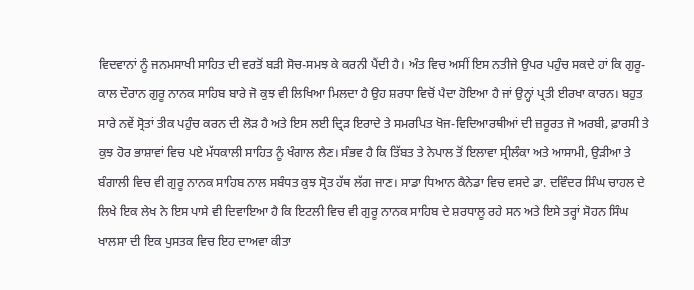ਵਿਦਵਾਨਾਂ ਨੂੰ ਜਨਮਸਾਖੀ ਸਾਹਿਤ ਦੀ ਵਰਤੋਂ ਬੜੀ ਸੋਚ-ਸਮਝ ਕੇ ਕਰਨੀ ਪੈਂਦੀ ਹੈ। ਅੰਤ ਵਿਚ ਅਸੀਂ ਇਸ ਨਤੀਜੇ ਉਪਰ ਪਹੁੰਚ ਸਕਦੇ ਹਾਂ ਕਿ ਗੁਰੂ-ਕਾਲ ਦੌਰਾਨ ਗੁਰੂ ਨਾਨਕ ਸਾਹਿਬ ਬਾਰੇ ਜੋ ਕੁਝ ਵੀ ਲਿਖਿਆ ਮਿਲਦਾ ਹੈ ਉਹ ਸ਼ਰਧਾ ਵਿਚੋਂ ਪੈਦਾ ਹੋਇਆ ਹੈ ਜਾਂ ਉਨ੍ਹਾਂ ਪ੍ਰਤੀ ਈਰਖਾ ਕਾਰਨ। ਬਹੁਤ ਸਾਰੇ ਨਵੇਂ ਸ੍ਰੋਤਾਂ ਤੀਕ ਪਹੁੰਚ ਕਰਨ ਦੀ ਲੋੜ ਹੈ ਅਤੇ ਇਸ ਲਈ ਦ੍ਰਿੜ ਇਰਾਦੇ ਤੇ ਸਮਰਪਿਤ ਖੋਜ-ਵਿਦਿਆਰਥੀਆਂ ਦੀ ਜ਼ਰੂਰਤ ਜੋ ਅਰਬੀ, ਫ਼ਾਰਸੀ ਤੇ ਕੁਝ ਹੋਰ ਭਾਸ਼ਾਵਾਂ ਵਿਚ ਪਏ ਮੱਧਕਾਲੀ ਸਾਹਿਤ ਨੂੰ ਖੰਗਾਲ ਲੈਣ। ਸੰਭਵ ਹੈ ਕਿ ਤਿੱਬਤ ਤੇ ਨੇਪਾਲ ਤੋਂ ਇਲਾਵਾ ਸ੍ਰੀਲੰਕਾ ਅਤੇ ਆਸਾਮੀ, ਉੜੀਆ ਤੇ ਬੰਗਾਲੀ ਵਿਚ ਵੀ ਗੁਰੂ ਨਾਨਕ ਸਾਹਿਬ ਨਾਲ ਸਬੰਧਤ ਕੁਝ ਸ੍ਰੋਤ ਹੱਥ ਲੱਗ ਜਾਣ। ਸਾਡਾ ਧਿਆਨ ਕੈਨੇਡਾ ਵਿਚ ਵਸਦੇ ਡਾ. ਦਵਿੰਦਰ ਸਿੰਘ ਚਾਹਲ ਦੇ ਲਿਖੇ ਇਕ ਲੇਖ ਨੇ ਇਸ ਪਾਸੇ ਵੀ ਦਿਵਾਇਆ ਹੈ ਕਿ ਇਟਲੀ ਵਿਚ ਵੀ ਗੁਰੂ ਨਾਨਕ ਸਾਹਿਬ ਦੇ ਸ਼ਰਧਾਲੂ ਰਹੇ ਸਨ ਅਤੇ ਇਸੇ ਤਰ੍ਹਾਂ ਸੋਹਨ ਸਿੰਘ ਖਾਲਸਾ ਦੀ ਇਕ ਪੁਸਤਕ ਵਿਚ ਇਹ ਦਾਅਵਾ ਕੀਤਾ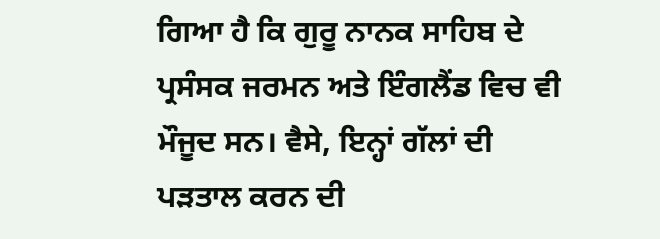ਗਿਆ ਹੈ ਕਿ ਗੁਰੂ ਨਾਨਕ ਸਾਹਿਬ ਦੇ ਪ੍ਰਸੰਸਕ ਜਰਮਨ ਅਤੇ ਇੰਗਲੈਂਡ ਵਿਚ ਵੀ ਮੌਜੂਦ ਸਨ। ਵੈਸੇ, ਇਨ੍ਹਾਂ ਗੱਲਾਂ ਦੀ ਪੜਤਾਲ ਕਰਨ ਦੀ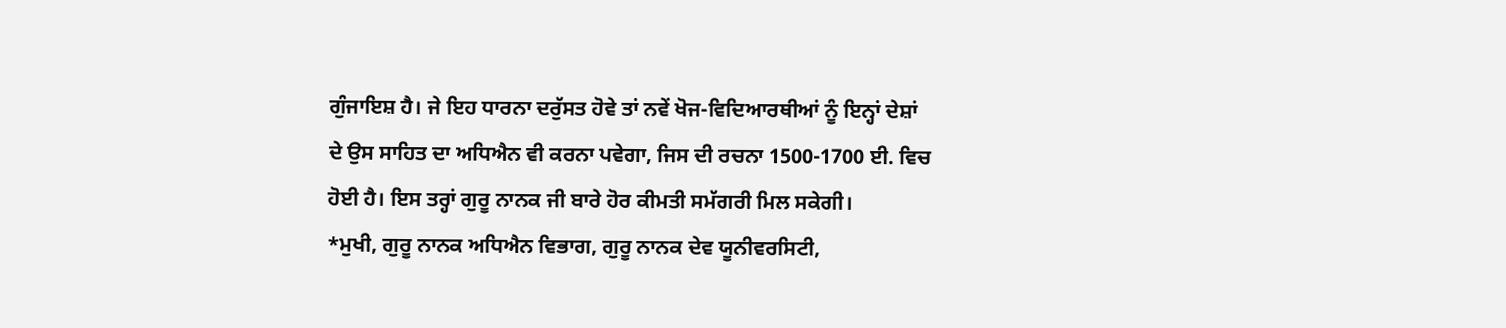ਗੁੰਜਾਇਸ਼ ਹੈ। ਜੇ ਇਹ ਧਾਰਨਾ ਦਰੁੱਸਤ ਹੋਵੇ ਤਾਂ ਨਵੇਂ ਖੋਜ-ਵਿਦਿਆਰਥੀਆਂ ਨੂੰ ਇਨ੍ਹਾਂ ਦੇਸ਼ਾਂ ਦੇ ਉਸ ਸਾਹਿਤ ਦਾ ਅਧਿਐਨ ਵੀ ਕਰਨਾ ਪਵੇਗਾ, ਜਿਸ ਦੀ ਰਚਨਾ 1500-1700 ਈ. ਵਿਚ ਹੋਈ ਹੈ। ਇਸ ਤਰ੍ਹਾਂ ਗੁਰੂ ਨਾਨਕ ਜੀ ਬਾਰੇ ਹੋਰ ਕੀਮਤੀ ਸਮੱਗਰੀ ਮਿਲ ਸਕੇਗੀ।
*ਮੁਖੀ, ਗੁਰੂ ਨਾਨਕ ਅਧਿਐਨ ਵਿਭਾਗ, ਗੁਰੂ ਨਾਨਕ ਦੇਵ ਯੂਨੀਵਰਸਿਟੀ,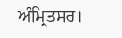ਅੰਮ੍ਰਿਤਸਰ।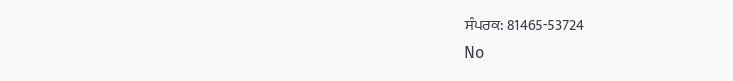ਸੰਪਰਕ: 81465-53724
No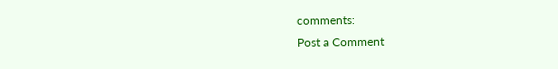comments:
Post a Comment